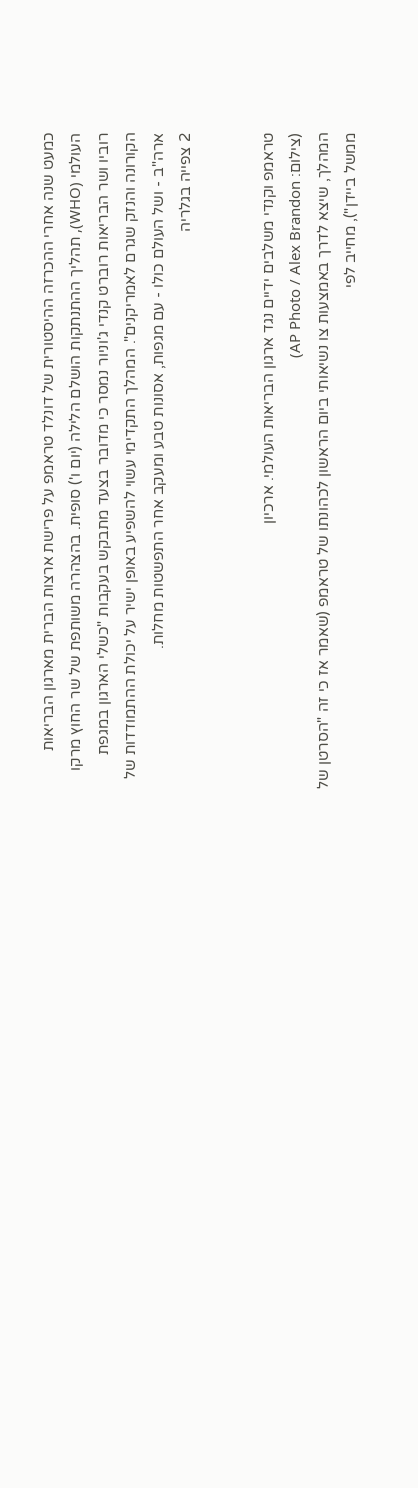כמעט שנה אחרי ההכרזה ההיסטורית של דונלד טראמפ על פרישת ארצות הברית מארגון הבריאות העולמי (WHO), תהליך ההתנתקות הושלם הלילה (יום ו') סופית. בהצהרה משותפת של שר החוץ מרקו רוביו ושר הבריאות רוברט קנדי ג'וניור נמסר כי מדובר בצעד מתבקש בעקבות "כשלי הארגון במגפת הקורונה והנזק שגרם לאמריקנים". המהלך התקדימי עשוי להשפיע באופן ישיר על יכולת ההתמודדות של ארה"ב - ושל העולם כולו - עם מגפות, אסונות טבע ומעקב אחר התפשטות מחלות.
2 צפייה בגלריה


טראמפ וקנדי משלבים ידיים נגד ארגון הבריאות העולמי. ארכיון
(צילום: AP Photo / Alex Brandon)
המהלך, שיצא לדרך באמצעות צו נשיאותי ביום הראשון לכהונתו של טראמפ (שאמר אז כי זה "הסרטן של ממשל ביידן"), מחייב לפי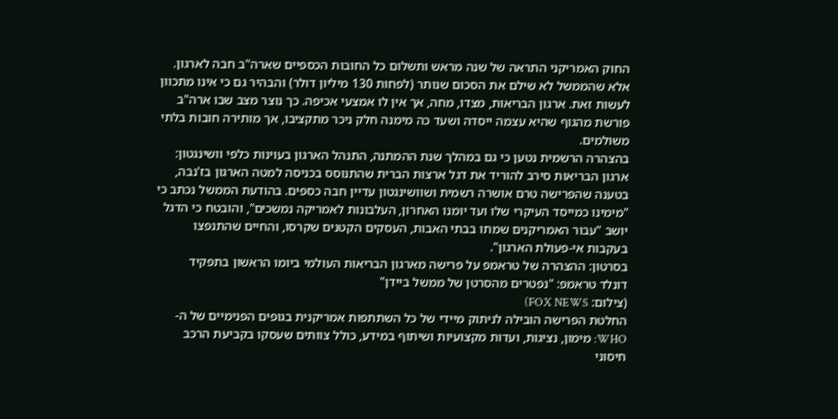החוק האמריקני התראה של שנה מראש ותשלום כל החובות הכספיים שארה"ב חבה לארגון. אלא שהממשל לא שילם את הסכום שנותר (לפחות 130 מיליון דולר) והבהיר גם כי אינו מתכוון לעשות זאת. ארגון הבריאות, מצדו, מחה, אך אין לו אמצעי אכיפה. כך נוצר מצב שבו ארה"ב פורשת מהגוף שהיא עצמה ייסדה ושעד כה מימנה חלק ניכר מתקציבו, אך מותירה חובות בלתי משולמים.
בהצהרה הרשמית נטען כי גם במהלך שנת ההמתנה, התנהל הארגון בעוינות כלפי וושינגטון: ארגון הבריאות סירב להוריד את דגל ארצות הברית שהתנוסס בכניסה למטה הארגון בז'נבה, בטענה שהפרישה טרם אושרה רשמית ושוושינגטון עדיין חבה כספים. בהודעת הממשל נכתב כי "מימינו כמייסד העיקרי שלו ועד יומנו האחרון, העלבונות לאמריקה נמשכים", והובטח כי הדגל יושב "עבור האמריקנים שמתו בבתי האבות, העסקים הקטנים שקרסו, והחיים שהתנפצו בעקבות אי-פעולת הארגון".
בסרטון: ההצהרה של טראמפ על פרישה מארגון הבריאות העולמי ביומו הראשון בתפקיד
דונלד טראמפ: "נפטרים מהסרטן של ממשל ביידן"
(צילום: FOX NEWS)
החלטת הפרישה הובילה לניתוק מיידי של כל השתתפות אמריקנית בגופים הפנימיים של ה-WHO: מימון, נציגות, ועדות מקצועיות ושיתוף במידע, כולל צוותים שעסקו בקביעת הרכב חיסוני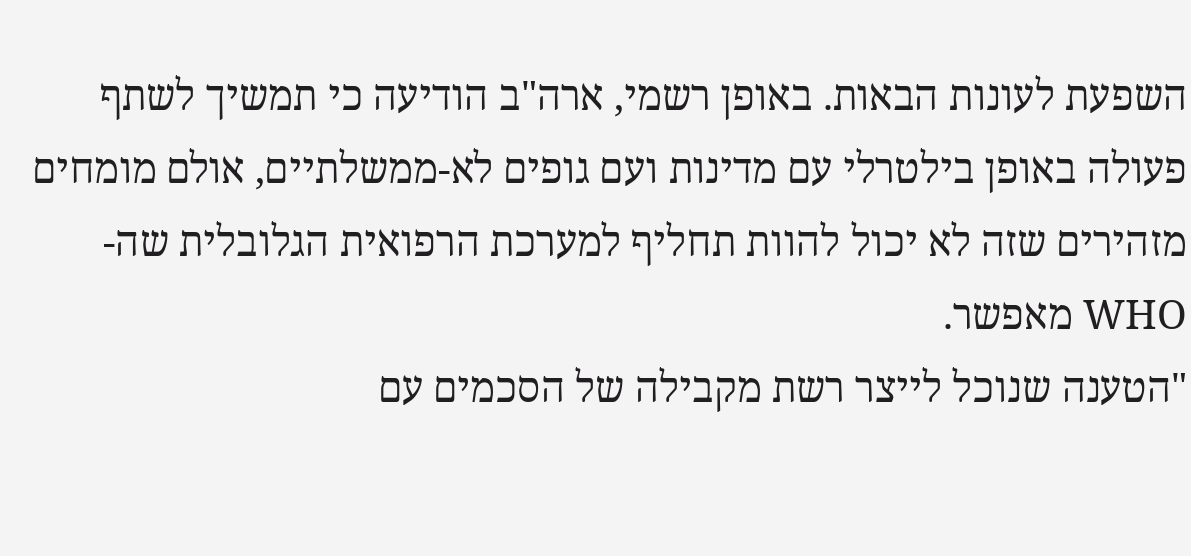השפעת לעונות הבאות. באופן רשמי, ארה"ב הודיעה כי תמשיך לשתף פעולה באופן בילטרלי עם מדינות ועם גופים לא-ממשלתיים, אולם מומחים מזהירים שזה לא יכול להוות תחליף למערכת הרפואית הגלובלית שה-WHO מאפשר.
"הטענה שנוכל לייצר רשת מקבילה של הסכמים עם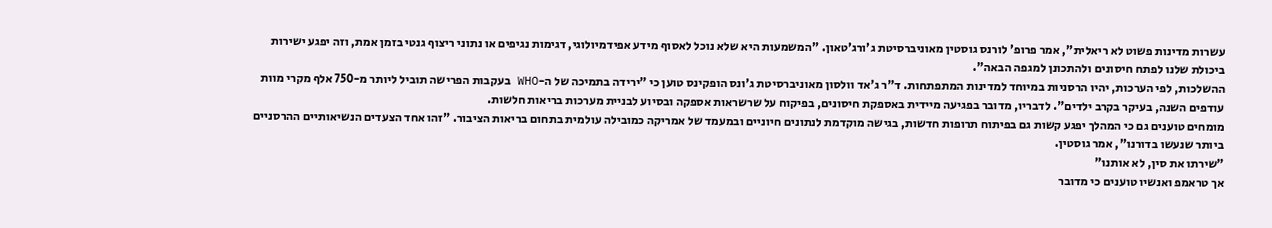עשרות מדינות פשוט לא ריאלית", אמר פרופ' לורנס גוסטין מאוניברסיטת ג'ורג'טאון. "המשמעות היא שלא נוכל לאסוף מידע אפידמיולוגי, דגימות נגיפים או נתוני ריצוף גנטי בזמן אמת, וזה יפגע ישירות ביכולת שלנו לפתח חיסונים ולהתכונן למגפה הבאה".
ההשלכות, לפי הערכות, יהיו הרסניות במיוחד למדינות המתפתחות. ד"ר ג'אד וולסון מאוניברסיטת ג'ונס הופקינס טוען כי "ירידה בתמיכה של ה-WHO בעקבות הפרישה תוביל ליותר מ-750 אלף מקרי מוות עודפים השנה, בעיקר בקרב ילדים". לדבריו, מדובר בפגיעה מיידית באספקת חיסונים, בפיקוח על שרשראות אספקה ובסיוע לבניית מערכות בריאות חלשות.
מומחים טוענים גם כי המהלך יפגע קשות גם בפיתוח תרופות חדשות, בגישה מוקדמת לנתונים חיוניים ובמעמד של אמריקה כמובילה עולמית בתחום בריאות הציבור. "זהו אחד הצעדים הנשיאותיים ההרסניים ביותר שנעשו בדורנו", אמר גוסטין.
"שירתו את סין, לא אותנו"
אך טראמפ ואנשיו טוענים כי מדובר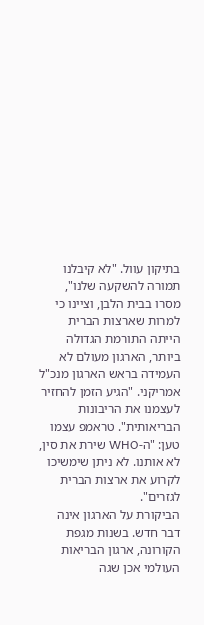בתיקון עוול. "לא קיבלנו תמורה להשקעה שלנו", מסרו בבית הלבן, וציינו כי למרות שארצות הברית הייתה התורמת הגדולה ביותר, הארגון מעולם לא העמידה בראש הארגון מנכ"ל אמריקני. "הגיע הזמן להחזיר לעצמנו את הריבונות הבריאותית". טראמפ עצמו טען: "ה-WHO שירת את סין, לא אותנו. לא ניתן שימשיכו לקרוע את ארצות הברית לגזרים".
הביקורת על הארגון אינה דבר חדש. בשנות מגפת הקורונה, ארגון הבריאות העולמי אכן שגה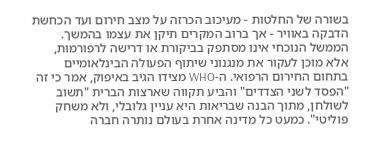בשורה של החלטות - מעיכוב הכרזה על מצב חירום ועד הכחשת הדבקה באוויר - אך ברוב המקרים תיקן את עצמו בהמשך. הממשל הנוכחי אינו מסתפק בביקורת או דרישה לרפורמות, אלא מוכן לעקור את מנגנוני שיתוף הפעולה הבינלאומיים בתחום החירום הרפואי. ה-WHO מצידו הגיב באיפוק, אמר כי זה "הפסד לשני הצדדים" והביע תקווה שארצות הברית "תשוב לשולחן, מתוך הבנה שבריאות היא עניין גלובלי, ולא משחק פוליטי". כמעט כל מדינה אחרת בעולם נותרה חברה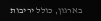בארגון, כולל יריבות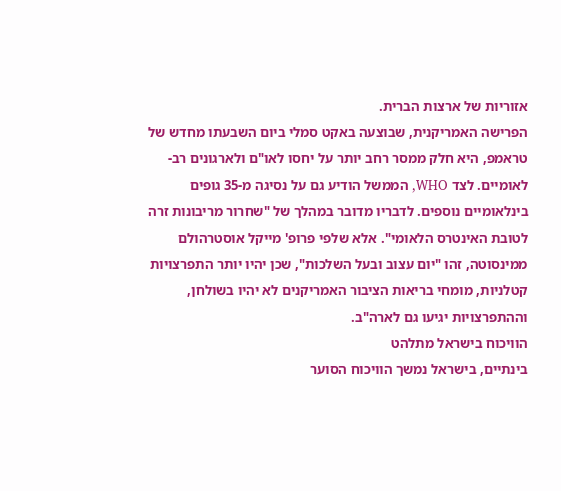אזוריות של ארצות הברית.
הפרישה האמריקנית, שבוצעה באקט סמלי ביום השבעתו מחדש של טראמפ, היא חלק ממסר רחב יותר על יחסו לאו"ם ולארגונים רב-לאומיים. לצד WHO, הממשל הודיע גם על נסיגה מ-35 גופים בינלאומיים נוספים. לדבריו מדובר במהלך של "שחרור מריבונות זרה לטובת האינטרס הלאומי". אלא שלפי פרופ' מייקל אוסטרהולם ממינסוטה, זהו "יום עצוב ובעל השלכות", שכן יהיו יותר התפרצויות קטלניות, מומחי בריאות הציבור האמריקנים לא יהיו בשולחן, וההתפרצויות יגיעו גם לארה"ב.
הוויכוח בישראל מתלהט
בינתיים, בישראל נמשך הוויכוח הסוער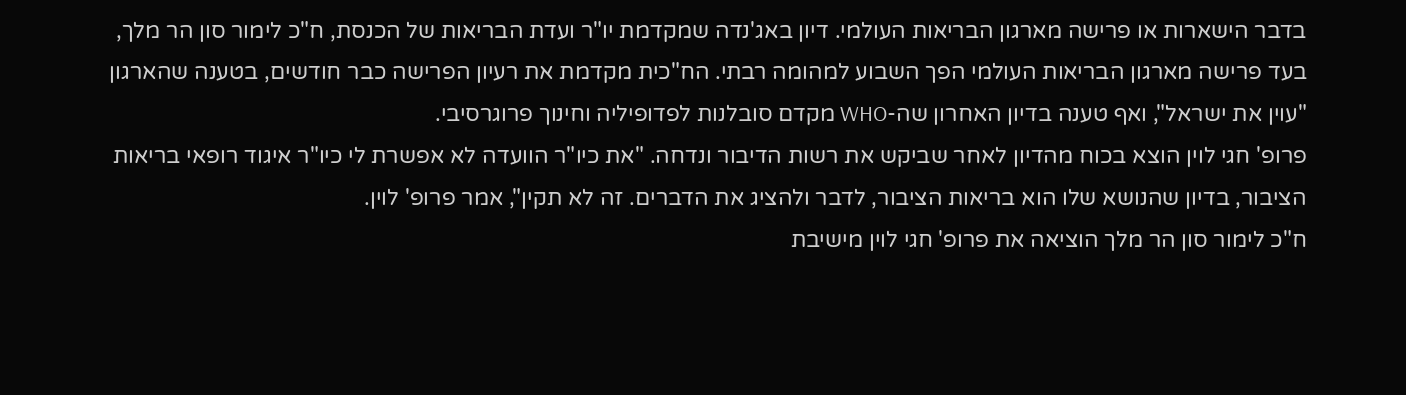בדבר הישארות או פרישה מארגון הבריאות העולמי. דיון באג'נדה שמקדמת יו"ר ועדת הבריאות של הכנסת, ח"כ לימור סון הר מלך, בעד פרישה מארגון הבריאות העולמי הפך השבוע למהומה רבתי. הח"כית מקדמת את רעיון הפרישה כבר חודשים, בטענה שהארגון "עוין את ישראל", ואף טענה בדיון האחרון שה-WHO מקדם סובלנות לפדופיליה וחינוך פרוגרסיבי.
פרופ' חגי לוין הוצא בכוח מהדיון לאחר שביקש את רשות הדיבור ונדחה. "את כיו"ר הוועדה לא אפשרת לי כיו"ר איגוד רופאי בריאות הציבור, בדיון שהנושא שלו הוא בריאות הציבור, לדבר ולהציג את הדברים. זה לא תקין", אמר פרופ' לוין.
ח"כ לימור סון הר מלך הוציאה את פרופ' חגי לוין מישיבת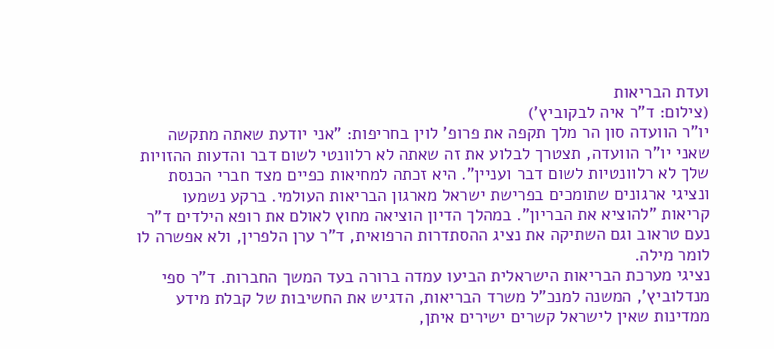ועדת הבריאות
(צילום: ד"ר איה לבקוביץ')
יו"ר הוועדה סון הר מלך תקפה את פרופ' לוין בחריפות: "אני יודעת שאתה מתקשה שאני יו"ר הוועדה, תצטרך לבלוע את זה שאתה לא רלוונטי לשום דבר והדעות ההזויות שלך לא רלוונטיות לשום דבר ועניין". היא זכתה למחיאות כפיים מצד חברי הכנסת ונציגי ארגונים שתומכים בפרישת ישראל מארגון הבריאות העולמי. ברקע נשמעו קריאות "להוציא את הבריון". במהלך הדיון הוציאה מחוץ לאולם את רופא הילדים ד"ר נעם טראוב וגם השתיקה את נציג ההסתדרות הרפואית, ד"ר ערן הלפרין, ולא אפשרה לו לומר מילה.
נציגי מערכת הבריאות הישראלית הביעו עמדה ברורה בעד המשך החברות. ד"ר ספי מנדלוביץ', המשנה למנכ"ל משרד הבריאות, הדגיש את החשיבות של קבלת מידע ממדינות שאין לישראל קשרים ישירים איתן,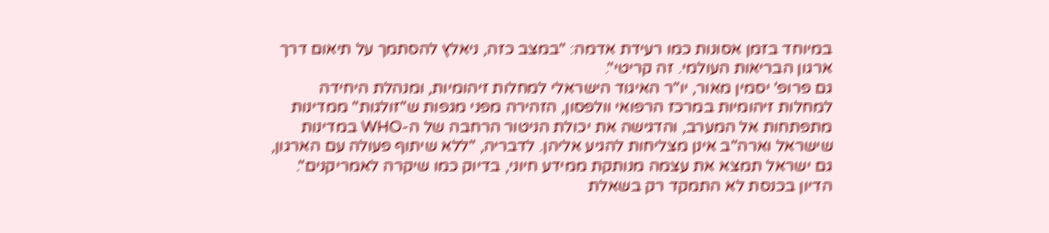במיוחד בזמן אסונות כמו רעידת אדמה: "במצב כזה, ניאלץ להסתמך על תיאום דרך ארגון הבריאות העולמי. זה קריטי".
גם פרופ' יסמין מאור, יו"ר האיגוד הישראלי למחלות זיהומיות, ומנהלת היחידה למחלות זיהומיות במרכז הרפואי וולפסון, הזהירה מפני מגפות ש"זולגות" ממדינות מתפתחות אל המערב, והדגישה את יכולת הניטור הרחבה של ה-WHO במדינות שישראל וארה"ב אינן מצליחות להגיע אליהן. לדבריה, "ללא שיתוף פעולה עם הארגון, גם ישראל תמצא את עצמה מנותקת ממידע חיוני, בדיוק כמו שיקרה לאמריקנים".
הדיון בכנסת לא התמקד רק בשאלת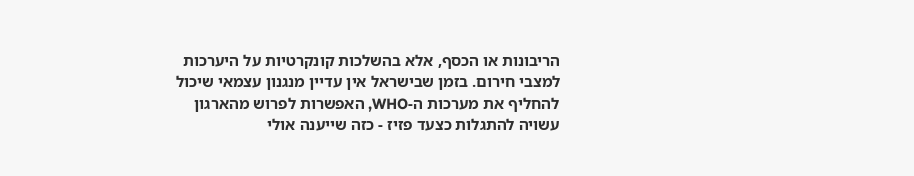הריבונות או הכסף, אלא בהשלכות קונקרטיות על היערכות למצבי חירום. בזמן שבישראל אין עדיין מנגנון עצמאי שיכול להחליף את מערכות ה-WHO, האפשרות לפרוש מהארגון עשויה להתגלות כצעד פזיז - כזה שייענה אולי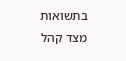בתשואות מצד קהל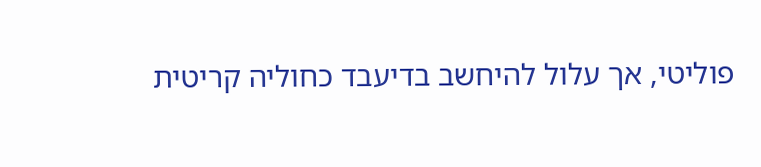פוליטי, אך עלול להיחשב בדיעבד כחוליה קריטית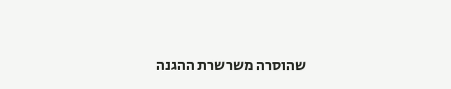שהוסרה משרשרת ההגנה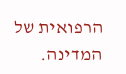הרפואית של המדינה.